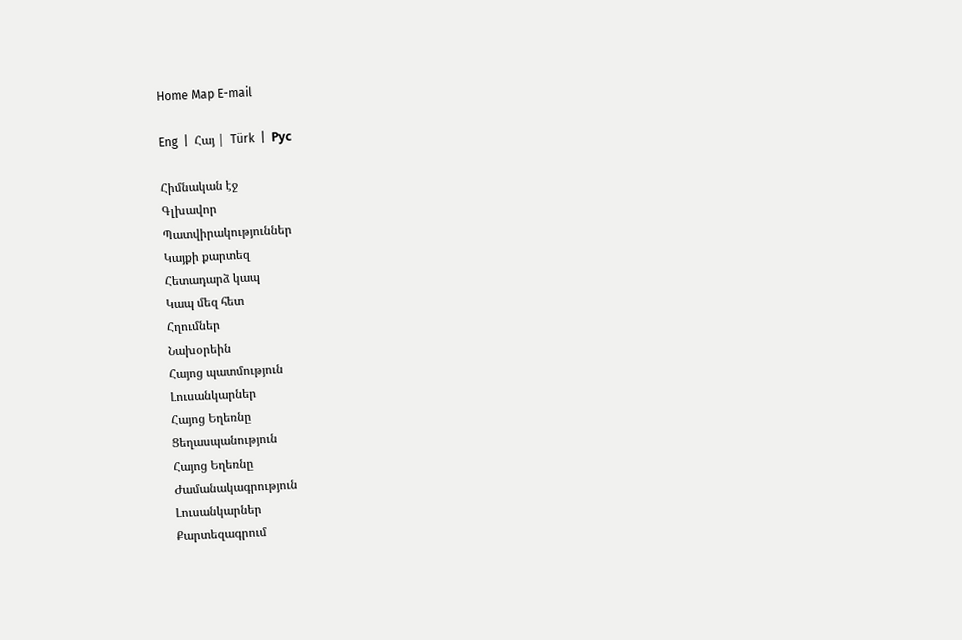Home Map E-mail

Eng  |  Հայ |  Türk  |  Рус

Հիմնական էջ
Գլխավոր
Պատվիրակություններ
Կայքի քարտեզ
Հետադարձ կապ
Կապ մեզ հետ
Հղումներ
Նախօրեին
Հայոց պատմություն
Լուսանկարներ
Հայոց Եղեռնը
Ցեղասպանություն
Հայոց Եղեռնը
Ժամանակագրություն
Լուսանկարներ
Քարտեզագրում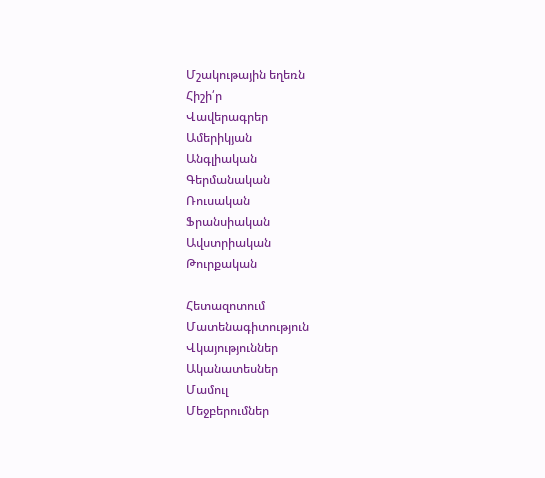Մշակութային եղեռն
Հիշի՛ր
Վավերագրեր
Ամերիկյան
Անգլիական
Գերմանական
Ռուսական
Ֆրանսիական
Ավստրիական
Թուրքական

Հետազոտում
Մատենագիտություն
Վկայություններ
Ականատեսներ
Մամուլ
Մեջբերումներ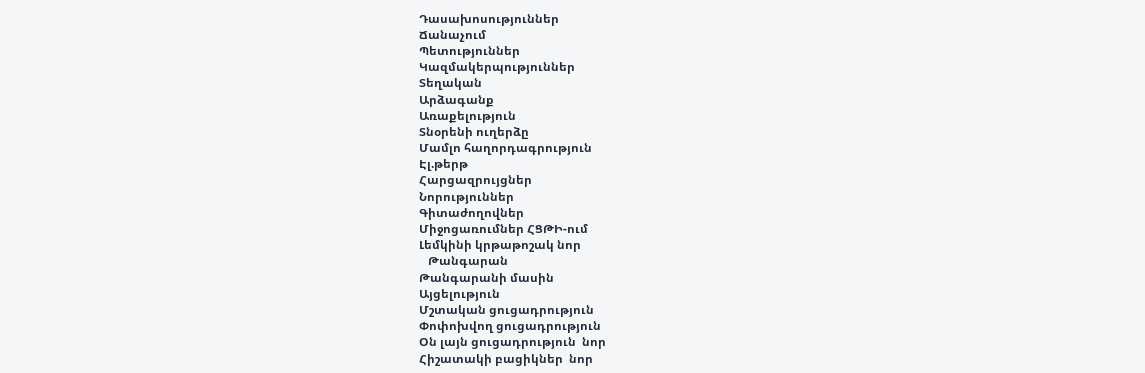Դասախոսություններ
Ճանաչում
Պետություններ
Կազմակերպություններ
Տեղական
Արձագանք
Առաքելություն
Տնօրենի ուղերձը
Մամլո հաղորդագրություն
Էլ.թերթ
Հարցազրույցներ
Նորություններ
Գիտաժողովներ
Միջոցառումներ ՀՑԹԻ-ում
Լեմկինի կրթաթոշակ նոր
   Թանգարան
Թանգարանի մասին
Այցելություն
Մշտական ցուցադրություն
Փոփոխվող ցուցադրություն
Օն լայն ցուցադրություն  նոր
Հիշատակի բացիկներ  նոր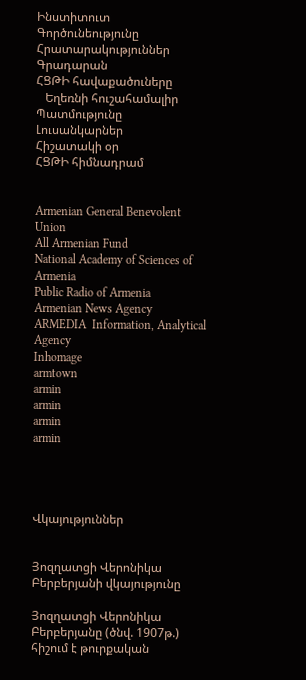Ինստիտուտ
Գործունեությունը
Հրատարակություններ
Գրադարան
ՀՑԹԻ հավաքածուները
   Եղեռնի հուշահամալիր
Պատմությունը
Լուսանկարներ
Հիշատակի օր
ՀՑԹԻ հիմնադրամ


Armenian General Benevolent Union
All Armenian Fund
National Academy of Sciences of Armenia
Public Radio of Armenia
Armenian News Agency
ARMEDIA  Information, Analytical Agency
Inhomage
armtown
armin
armin
armin
armin




Վկայություններ


Յոզղատցի Վերոնիկա Բերբերյանի վկայությունը

Յոզղատցի Վերոնիկա Բերբերյանը (ծնվ. 1907թ.) հիշում է թուրքական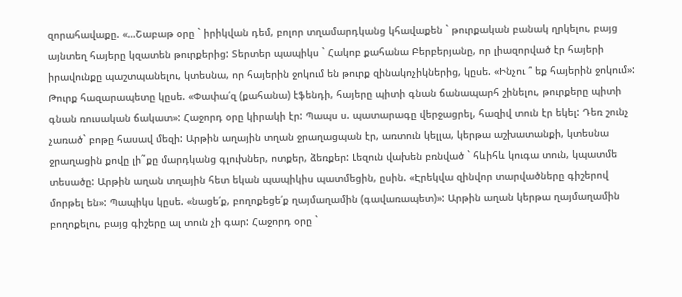զորահավաքը. «…Շաբաթ օրը ` իրիկվան դեմ, բոլոր տղամարդկանց կհավաքեն ` թուրքական բանակ ղրկելու, բայց այնտեղ հայերը կզատեն թուրքերից: Տերտեր պապիկս ` Հակոբ քահանա Բերբերյանը, որ լիազորված էր հայերի իրավունքը պաշտպանելու, կտեսնա, որ հայերին ջոկում են թուրք զինակոչիկներից, կըսե. «Ինչու ՞ եք հայերին ջոկում»: Թուրք հազարապետը կըսե. «Փափա՛զ (քահանա) էֆենդի, հայերը պիտի գնան ճանապարհ շինելու, թուրքերը պիտի գնան ռուսական ճակատ»: Հաջորդ օրը կիրակի էր: Պապս ս. պատարագը վերջացրել, հազիվ տուն էր եկել: Դեռ շունչ չառած` բոթը հասավ մեզի: Արթին աղային տղան ջրաղացպան էր, առտուն կելլա, կերթա աշխատանքի, կտեսնա ջրաղացին քովը լի˜քը մարդկանց գլուխներ, ոտքեր, ձեռքեր: Լեզուն վախեն բռնված ` հևիհև կուգա տուն, կպատմե տեսածը: Արթին աղան տղային հետ եկան պապիկիս պատմեցին, ըսին. «Էրեկվա զինվոր տարվածները գիշերով մորթել են»: Պապիկս կըսե. «նացե՛ք, բողոքեցե՛ք ղայմաղամին (գավառապետ)»: Արթին աղան կերթա ղայմաղամին բողոքելու, բայց գիշերը ալ տուն չի գար: Հաջորդ օրը `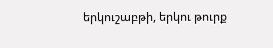երկուշաբթի, երկու թուրք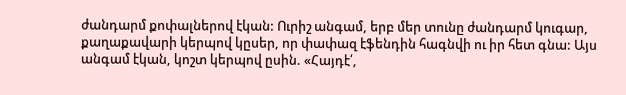ժանդարմ քոփալներով էկան: Ուրիշ անգամ, երբ մեր տունը ժանդարմ կուգար, քաղաքավարի կերպով կըսեր, որ փափազ էֆենդին հագնվի ու իր հետ գնա: Այս անգամ էկան, կոշտ կերպով ըսին. «Հայդէ՛,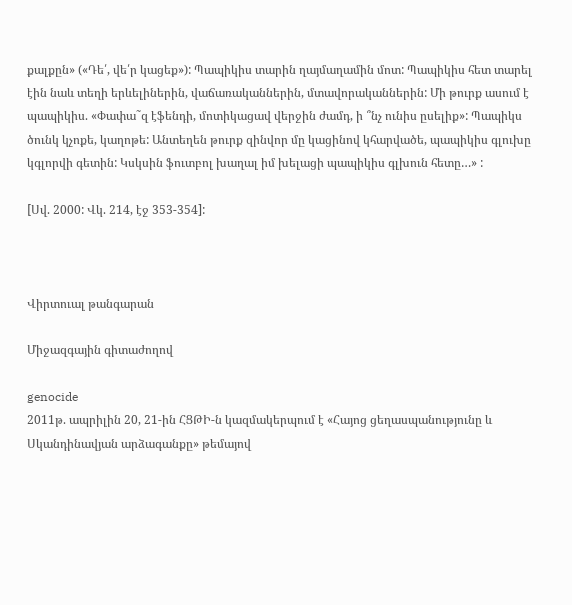քալքըն» («Դե՛, վե՛ր կացեք»): Պապիկիս տարին ղայմաղամին մոտ: Պապիկիս հետ տարել էին նաև տեղի երևելիներին, վաճառականներին, մտավորականներին: Մի թուրք ասում է պապիկիս. «Փափա˜զ էֆենդի, մոտիկացավ վերջին ժամդ, ի ՞նչ ունիս ըսելիք»: Պապիկս ծունկ կչոքե, կաղոթե: Անտեղեն թուրք զինվոր մը կացինով կհարվածե, պապիկիս գլուխը կգլորվի գետին: Կսկսին ֆուտբոլ խաղալ իմ խելացի պապիկիս գլխուն հետը…» :

[Սվ. 2000: Վկ. 214, էջ 353-354]:



Վիրտուալ թանգարան

Միջազգային գիտաժողով

genocide
2011թ. ապրիլին 20, 21-ին ՀՑԹԻ-ն կազմակերպում է «Հայոց ցեղասպանությունը և Սկանդինավյան արձագանքը» թեմայով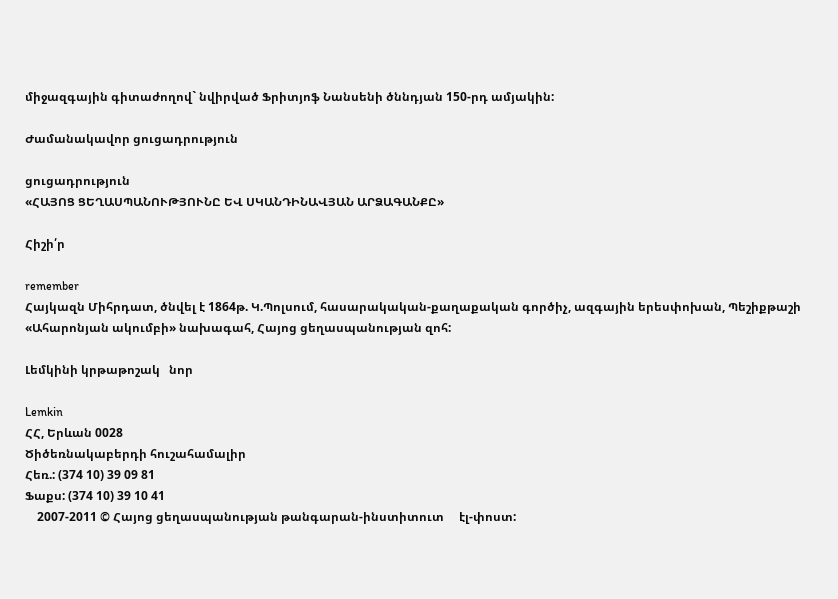միջազգային գիտաժողով` նվիրված Ֆրիտյոֆ Նանսենի ծննդյան 150-րդ ամյակին:

Ժամանակավոր ցուցադրություն

ցուցադրություն
«ՀԱՅՈՑ ՑԵՂԱՍՊԱՆՈՒԹՅՈՒՆԸ ԵՎ ՍԿԱՆԴԻՆԱՎՅԱՆ ԱՐՁԱԳԱՆՔԸ»

Հիշի՛ր

remember
Հայկազն Միհրդատ, ծնվել է 1864թ. Կ.Պոլսում, հասարակական-քաղաքական գործիչ, ազգային երեսփոխան, Պեշիքթաշի «Ահարոնյան ակումբի» նախագահ, Հայոց ցեղասպանության զոհ:

Լեմկինի կրթաթոշակ   նոր

Lemkin
ՀՀ, Երևան 0028
Ծիծեռնակաբերդի հուշահամալիր
Հեռ.: (374 10) 39 09 81
Ֆաքս: (374 10) 39 10 41
    2007-2011 © Հայոց ցեղասպանության թանգարան-ինստիտուտ     էլ-փոստ: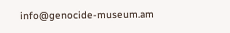info@genocide-museum.am